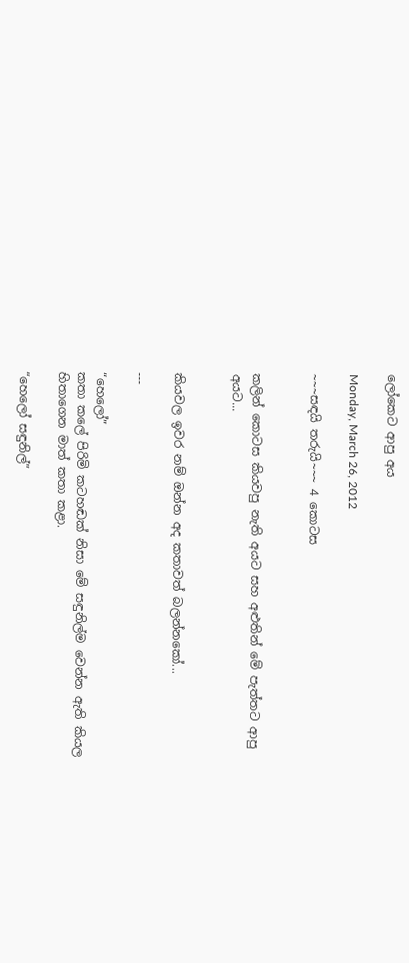ලෝකෙට ආපු අය

Monday, March 26, 2012

~~~සඳයි තරුයි~~~ 4 කොටස


කලින් කොටස කියවපු නැති අයට සහ අළුතින් මේ පැත්තට ආපු අයට...


කියවල ඉවර නම් ඔන්න අද කතාවත් බලන්නකෝ...

---

“හෙලෝ”
කතා කලේ පිරිමි කටහඬක් නිසා මේ සඳුනිල්ම වෙන්න ඇති කියල හිතාගෙන මාත් කතා කළා.

“හෙලෝ සඳුනිල්”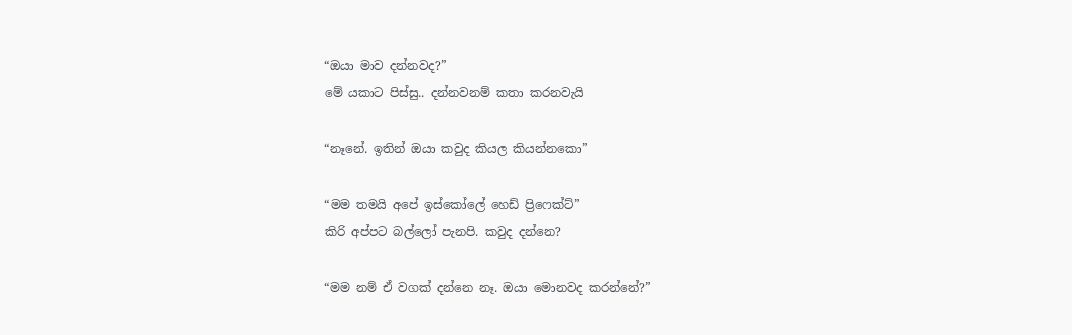“ඔයා මාව දන්නවද?”
මේ යකාට පිස්සු.. දන්නවනම් කතා කරනවැයි

“නෑනේ. ඉතින් ඔයා කවුද කියල කියන්නකො”

“මම තමයි අපේ ඉස්කෝලේ හෙඩ් ප්‍රිෆෙක්ට්”
කිරි අප්පට බල්ලෝ පැනපි. කවුද දන්නෙ?

“මම නම් ඒ වගක් දන්නෙ නෑ. ඔයා මොනවද කරන්නේ?”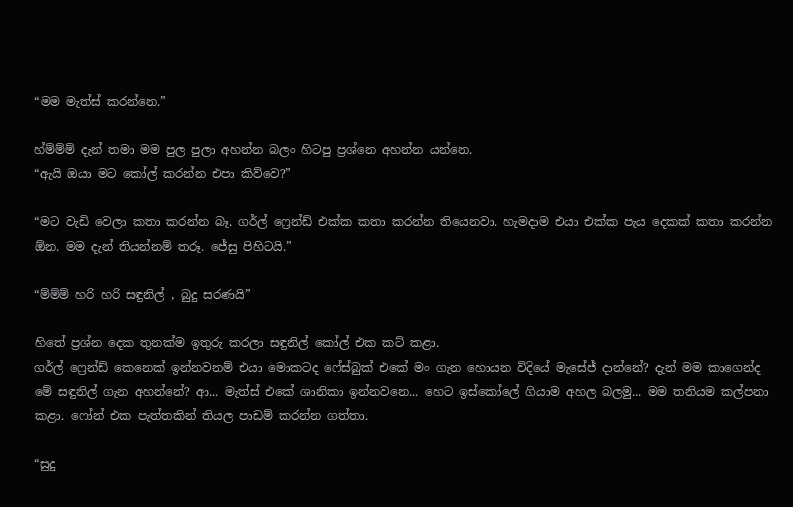“මම මැත්ස් කරන්නෙ.”

හ්ම්ම්ම් දැන් තමා මම පුල පුලා අහන්න බලං හිටපු ප්‍රශ්නෙ අහන්න යන්නෙ.
“ඇයි ඔයා මට කෝල් කරන්න එපා කිව්වෙ?”

“මට වැඩි වෙලා කතා කරන්න බෑ. ගර්ල් ෆ්‍රෙන්ඩ් එක්ක කතා කරන්න තියෙනවා. හැමදාම එයා එක්ක පැය දෙකක් කතා කරන්න ඕන. මම දැන් තියන්නම් තරූ. ජේසු පිහිටයි.”

“ම්ම්ම් හරි හරි සඳුනිල් , බුදු සරණයි”

හිතේ ප්‍රශ්න දෙක තුනක්ම ඉතුරු කරලා සඳුනිල් කෝල් එක කට් කළා.
ගර්ල් ෆ්‍රෙන්ඩ් කෙනෙක් ඉන්නවනම් එයා මොකටද ෆේස්බුක් එකේ මං ගැන හොයන විදියේ මැසේජ් දාන්නේ? දැන් මම කාගෙන්ද මේ සඳුනිල් ගැන අහන්නේ? ආ... මැත්ස් එකේ ශානිකා ඉන්නවනෙ... හෙට ඉස්කෝලේ ගියාම අහල බලමු... මම තනියම කල්පනා කළා. ෆෝන් එක පැත්තකින් තියල පාඩම් කරන්න ගත්තා.

“සුදු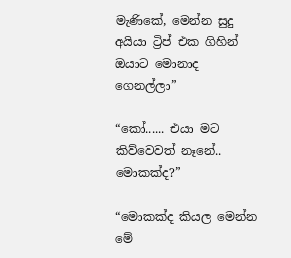මැණිකේ, මෙන්න සුදු අයියා ට්‍රිප් එක ගිහින් ඔයාට මොනාද ගෙනල්ලා”

“කෝ...... එයා මට කිව්වෙවත් නෑනේ.. මොකක්ද?”

“මොකක්ද කියල මෙන්න මේ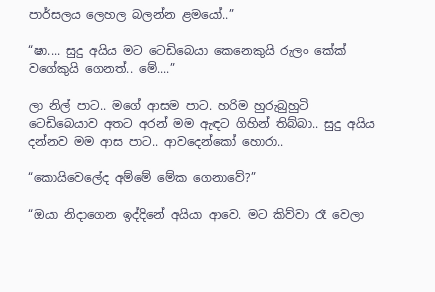පාර්සලය ලෙහල බලන්න ළමයෝ..”

“ෂා.... සුදු අයිය මට ටෙඩිබෙයා කෙනෙකුයි රුලං කේක් වගේකුයි ගෙනත්.. මේ....”

ලා නිල් පාට.. මගේ ආසම පාට. හරිම හුරුබුහුටි  ටෙඩිබෙයාව අතට අරන් මම ඇඳට ගිහින් තිබ්බා.. සුදු අයිය දන්නව මම ආස පාට.. ආවදෙන්කෝ හොරා..

“කොයිවෙලේද අම්මේ මේක ගෙනාවේ?”

“ඔයා නිදාගෙන ඉද්දිනේ අයියා ආවෙ. මට කිව්වා රෑ වෙලා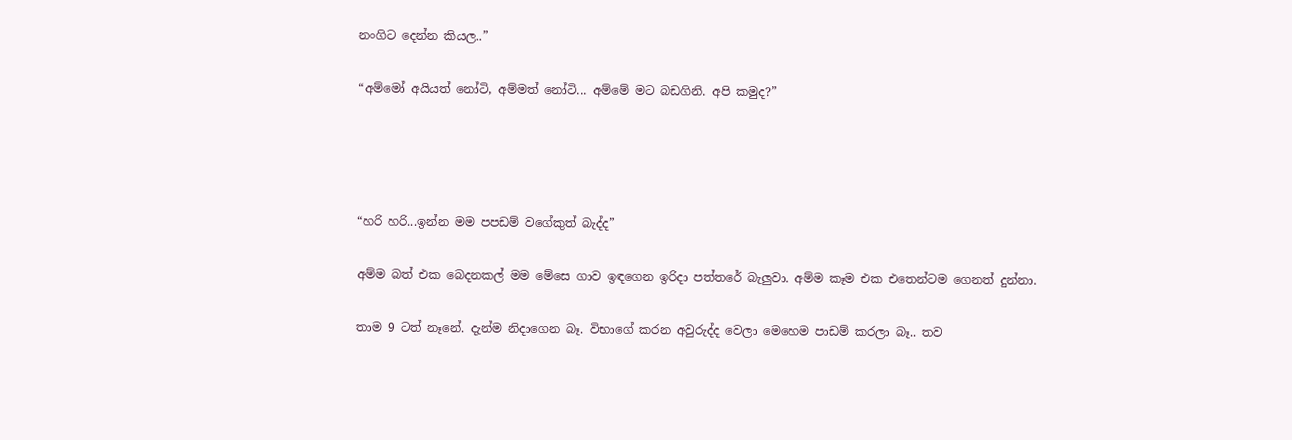නංගිට දෙන්න කියල..”

“අම්මෝ අයියත් නෝටි, අම්මත් නෝටි... අම්මේ මට බඩගිනි. අපි කමුද?”




“හරි හරි...ඉන්න මම පපඩම් වගේකුත් බැද්ද”

අම්ම බත් එක බෙදනකල් මම මේසෙ ගාව ඉඳගෙන ඉරිදා පත්තරේ බැලුවා. අම්ම කෑම එක එතෙන්ටම ගෙනත් දුන්නා.

තාම 9 ටත් නෑනේ. දැන්ම නිදාගෙන බෑ. විභාගේ කරන අවුරුද්ද වෙලා මෙහෙම පාඩම් කරලා බෑ.. තව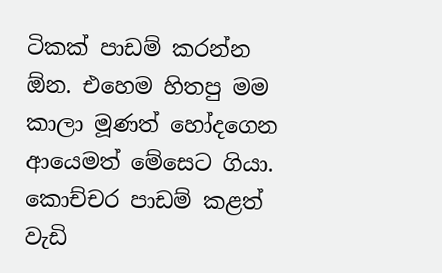ටිකක් පාඩම් කරන්න ඕන. එහෙම හිතපු මම කාලා මූණත් හෝදගෙන ආයෙමත් මේසෙට ගියා. කොච්චර පාඩම් කළත් වැඩි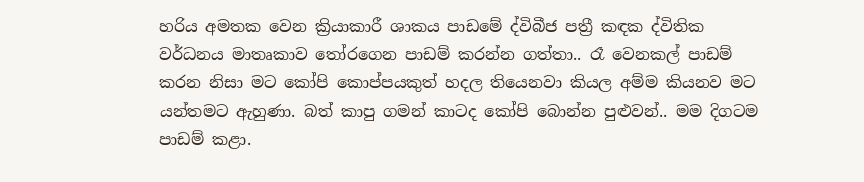හරිය අමතක වෙන ක්‍රියාකාරී ශාකය පාඩමේ ද්විබීජ පත්‍රී කඳක ද්විතික වර්ධනය මාතෘකාව තෝරගෙන පාඩම් කරන්න ගත්තා.. රෑ වෙනකල් පාඩම් කරන නිසා මට කෝපි කොප්පයකුත් හදල තියෙනවා කියල අම්ම කියනව මට යන්තමට ඇහුණා. බත් කාපු ගමන් කාටද කෝපි බොන්න පුළුවන්.. මම දිගටම පාඩම් කළා.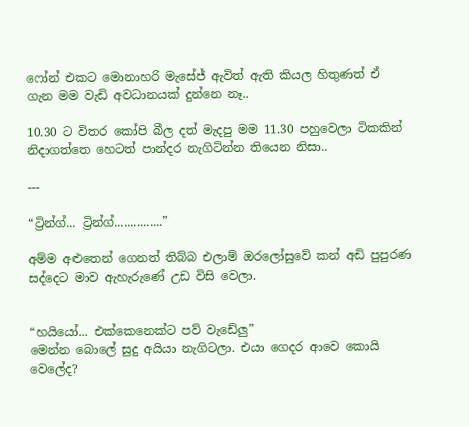ෆෝන් එකට මොනාහරි මැසේජ් ඇවිත් ඇති කියල හිතුණත් ඒ ගැන මම වැඩි අවධානයක් දුන්නෙ නෑ..

10.30 ට විතර කෝපි බීල දත් මැදපු මම 11.30 පහුවෙලා ටිකකින් නිදාගත්තෙ හෙටත් පාන්දර නැගිටින්න තියෙන නිසා..

---

“ට්‍රින්ග්... ට්‍රින්ග්...............”

අම්ම අළුතෙන් ගෙනත් තිබ්බ එලාම් ඔරලෝසුවේ කන් අඩි පුපුරණ සද්දෙට මාව ඇහැරුණේ උඩ විසි වෙලා.


“හයියෝ... එක්කෙනෙක්ට පව් වැඩේලු”
මෙන්න බොලේ සුදු අයියා නැගිටලා. එයා ගෙදර ආවෙ කොයි වෙලේද?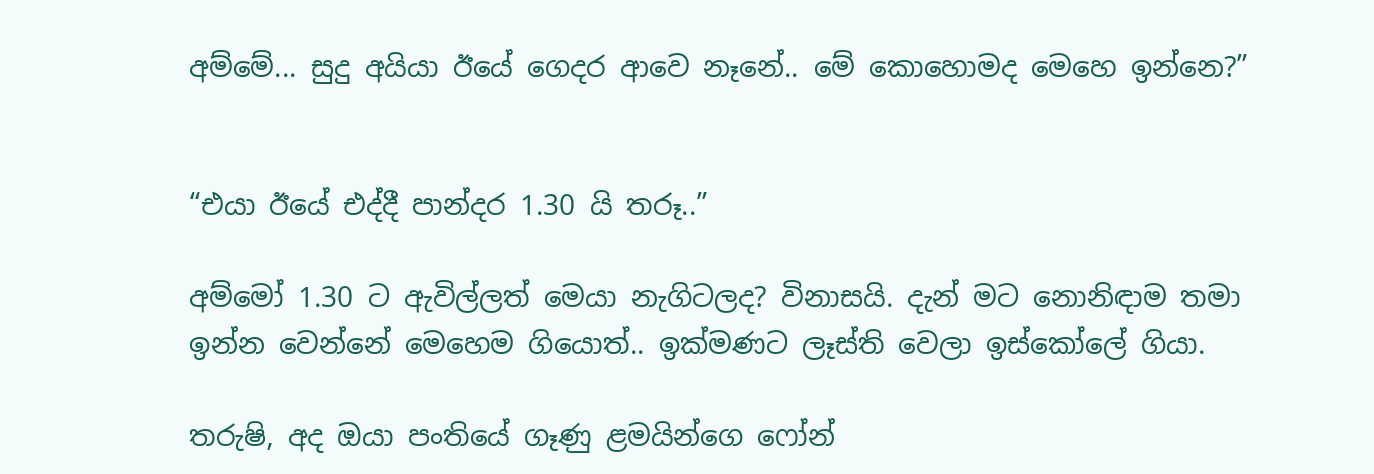අම්මේ... සුදු අයියා ඊයේ ගෙදර ආවෙ නෑනේ.. මේ කොහොමද මෙහෙ ඉන්නෙ?”


“එයා ඊයේ එද්දී පාන්දර 1.30 යි තරූ..”

අම්මෝ 1.30 ට ඇවිල්ලත් මෙයා නැගිටලද? විනාසයි. දැන් මට නොනිඳාම තමා ඉන්න වෙන්නේ මෙහෙම ගියොත්.. ඉක්මණට ලෑස්ති වෙලා ඉස්කෝලේ ගියා.

තරුෂි, අද ඔයා පංතියේ ගෑණු ළමයින්ගෙ ෆෝන්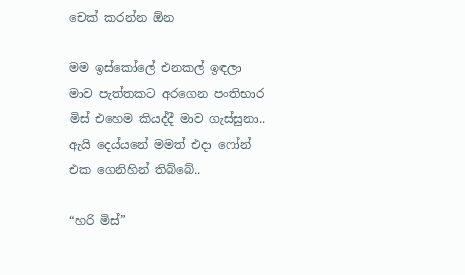චෙක් කරන්න ඕන

මම ඉස්කෝලේ එනකල් ඉඳලා මාව පැත්තකට අරගෙන පංතිභාර මිස් එහෙම කියද්දී මාව ගැස්සුනා.. ඇයි දෙය්යනේ මමත් එදා ෆෝන් එක ගෙනිහින් තිබ්බේ..

“හරි මිස්”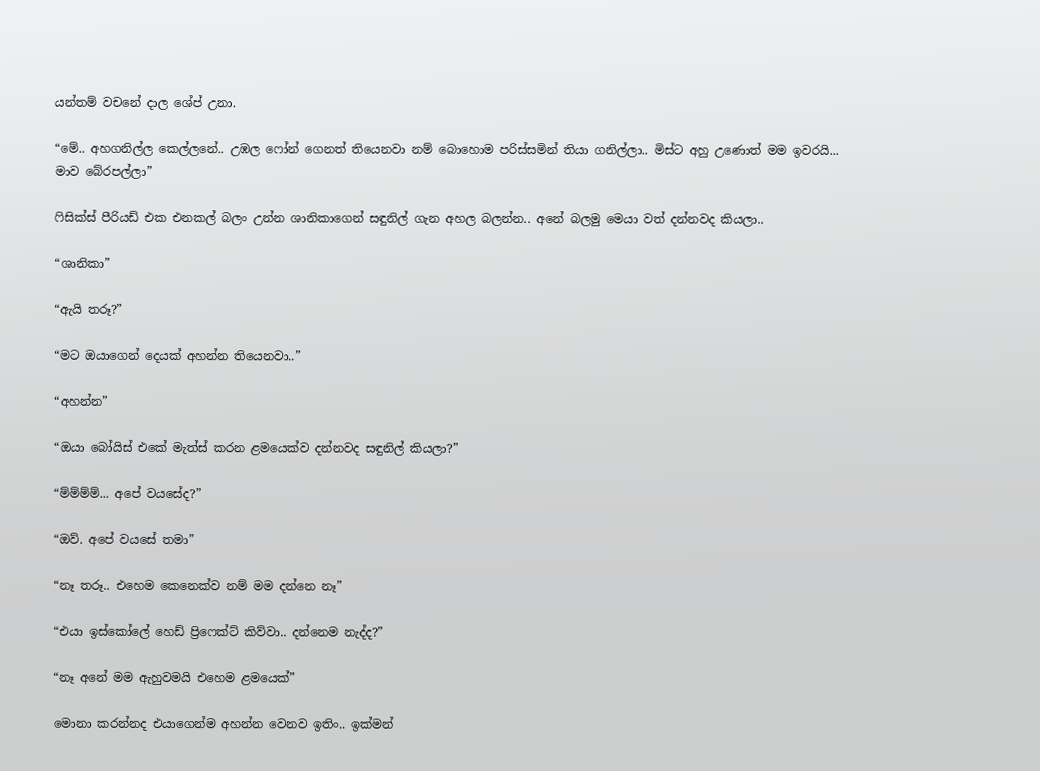යන්තම් වචනේ දාල ශේප් උනා.

“මේ.. අහගනිල්ල කෙල්ලනේ.. උඹල ෆෝන් ගෙනත් තියෙනවා නම් බොහොම පරිස්සමින් තියා ගනිල්ලා.. මිස්ට අහු උණොත් මම ඉවරයි... මාව බේරපල්ලා”

ෆිසික්ස් පීරියඩ් එක එනකල් බලං උන්න ශානිකාගෙන් සඳුනිල් ගැන අහල බලන්න.. අනේ බලමු මෙයා වත් දන්නවද කියලා..

“ශානිකා”

“ඇයි තරූ?”

“මට ඔයාගෙන් දෙයක් අහන්න තියෙනවා..”

“අහන්න”

“ඔයා බෝයිස්‌ එකේ මැත්ස් කරන ළමයෙක්ව දන්නවද සඳුනිල් කියලා?”

“ම්ම්ම්ම්... අපේ වයසේද?”

“ඔව්. අපේ වයසේ තමා”

“නෑ තරූ.. එහෙම කෙනෙක්ව නම් මම දන්නෙ නෑ”

“එයා ඉස්කෝලේ හෙඩ් ප්‍රිෆෙක්ට් කිව්වා.. දන්නෙම නැද්ද?”

“නෑ අනේ මම ඇහුවමයි එහෙම ළමයෙක්”

මොනා කරන්නද එයාගෙන්ම අහන්න වෙනව ඉතිං.. ඉක්මන්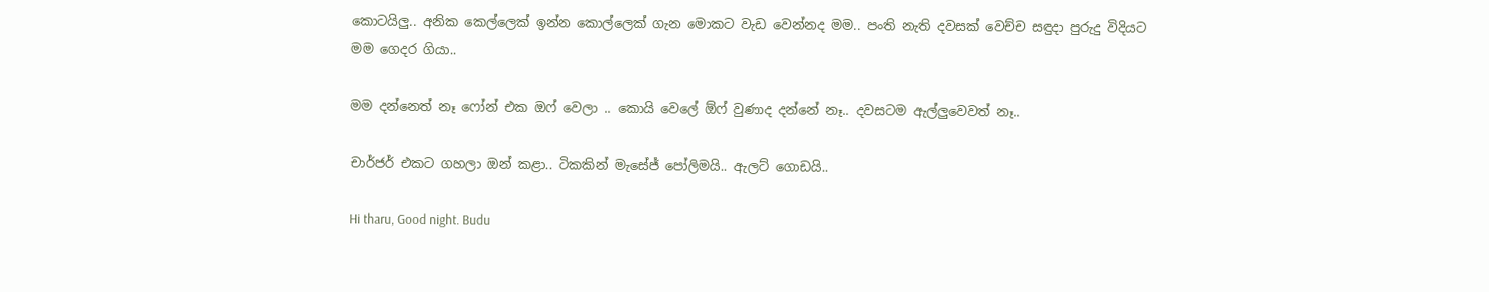කොටයිලු.. අනික කෙල්ලෙක් ඉන්න කොල්ලෙක් ගැන මොකට වැඩ වෙන්නද මම.. පංති නැති දවසක් වෙච්ච සඳුදා පුරුදු විදියට මම ගෙදර ගියා..

මම දන්නෙත් නෑ ෆෝන් එක ඔෆ් වෙලා .. කොයි වෙලේ ඕෆ් වුණාද දන්නේ නෑ.. දවසටම ඇල්ලුවෙවත් නෑ..

චාර්ජර් එකට ගහලා ඔන් කළා.. ටිකකින් මැසේජ් පෝලිමයි.. ඇලට් ගොඩයි..

Hi tharu, Good night. Budu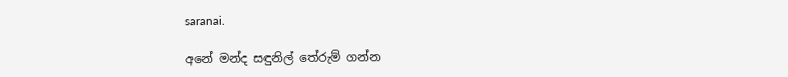saranai.

අනේ මන්ද සඳුනිල් තේරුම් ගන්න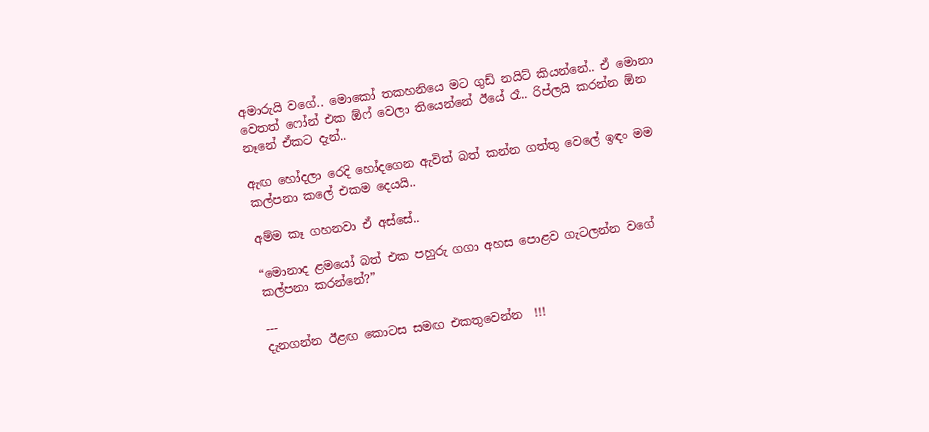අමාරුයි වගේ.. මොකෝ තකහනියෙ මට ගුඩ් නයිට් කියන්නේ.. ඒ මොනා වෙතත් ෆෝන් එක ඕෆ් වෙලා තියෙන්නේ ඊයේ රෑ.. රිප්ලයි කරන්න ඕන නෑනේ ඒකට දැන්..

ඇඟ හෝදලා රෙදි හෝදගෙන ඇවිත් බත් කන්න ගත්තු වෙලේ ඉඳං මම කල්පනා කලේ එකම දෙයයි..

අම්ම කෑ ගහනවා ඒ අස්සේ..

“මොනාද ළමයෝ බත් එක පහුරු ගගා අහස පොළව ගැටලන්න වගේ කල්පනා කරන්නේ?”

---
දැනගන්න ඊළඟ කොටස සමඟ එකතුවෙන්න  !!!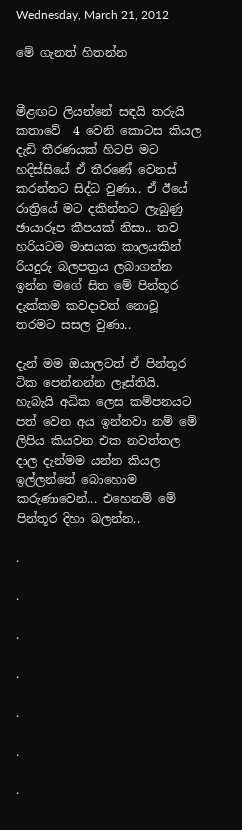Wednesday, March 21, 2012

මේ ගැනත් හිතන්න


මීළඟට ලියන්නේ සඳයි තරුයි කතාවේ  4 වෙනි කොටස කියල දැඩි තීරණයක් හිටපි මට හදිස්සියේ ඒ තීරණේ වෙනස් කරන්නට සිද්ධ වුණා.. ඒ ඊයේ රාත්‍රියේ මට දකින්නට ලැබුණු ඡායාරූප කීපයක් නිසා.. තව හරියටම මාසයක කාලයකින් රියදුරු බලපත්‍රය ලබාගන්න ඉන්න මගේ සිත මේ පින්තූර දැක්කම කවදාවත් නොවූ තරමට සසල වුණා..

දැන් මම ඔයාලටත් ඒ පින්තූර ටික පෙන්නන්න ලෑස්තියි. හැබැයි අධික ලෙස කම්පනයට පත් වෙන අය ඉන්නවා නම් මේ ලිපිය කියවන එක නවත්තල දාල දැන්මම යන්න කියල ඉල්ලන්නේ බොහොම කරුණාවෙන්... එහෙනම් මේ පින්තූර දිහා බලන්න..

.

.

.

.

.

.

.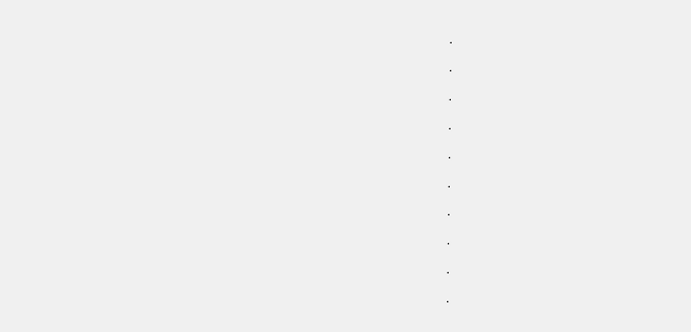.

.

.

.

.

.

.

.

.

.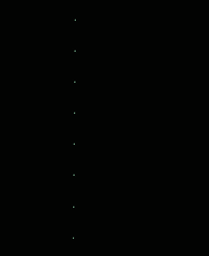.

.

.

.

.

.

.

.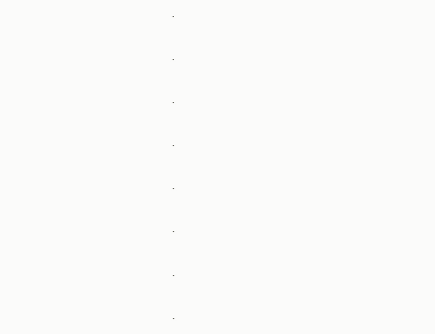.

.

.

.

.

.

.

.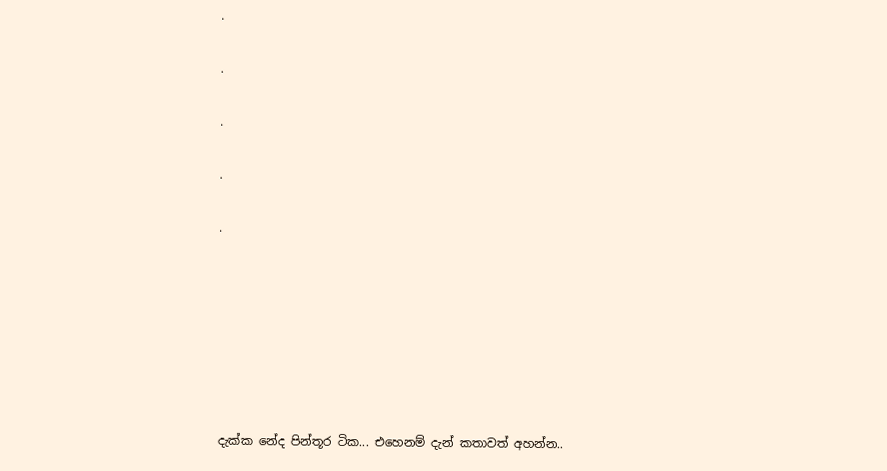.

.

.

.

.







දැක්ක නේද පින්තූර ටික... එහෙනම් දැන් කතාවත් අහන්න..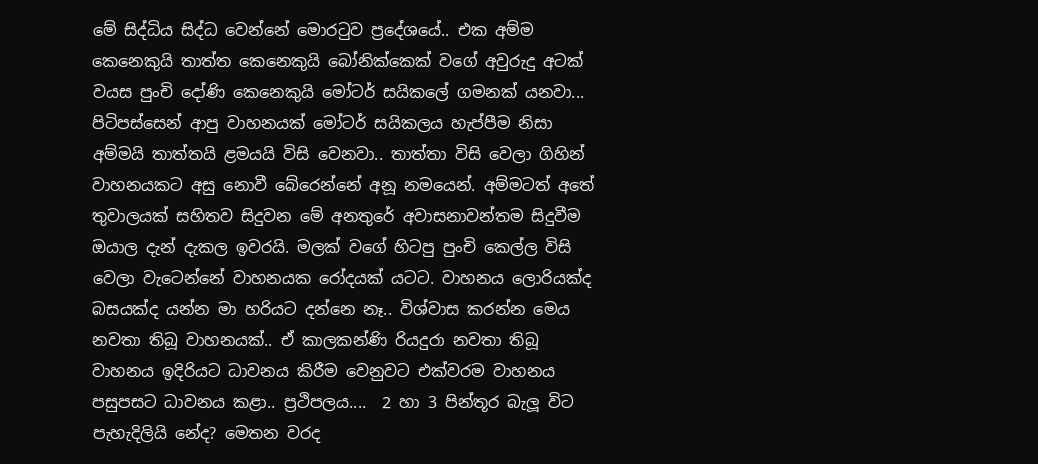මේ සිද්ධිය සිද්ධ වෙන්නේ මොරටුව ප්‍රදේශයේ.. එක අම්ම කෙනෙකුයි තාත්ත කෙනෙකුයි බෝනික්කෙක් වගේ අවුරුදු අටක් වයස පුංචි දෝණි කෙනෙකුයි මෝටර් සයිකලේ ගමනක් යනවා... පිටිපස්සෙන් ආපු වාහනයක් මෝටර් සයිකලය හැප්පීම නිසා අම්මයි තාත්තයි ළමයයි විසි වෙනවා.. තාත්තා විසි වෙලා ගිහින් වාහනයකට අසු නොවී බේරෙන්නේ අනූ නමයෙන්. අම්මටත් අතේ තුවාලයක් සහිතව සිදුවන මේ අනතුරේ අවාසනාවන්තම සිදුවීම ඔයාල දැන් දැකල ඉවරයි. මලක් වගේ හිටපු පුංචි කෙල්ල විසි වෙලා වැටෙන්නේ වාහනයක රෝදයක් යටට. වාහනය ලොරියක්ද බසයක්ද යන්න මා හරියට දන්නෙ නෑ.. විශ්වාස කරන්න මෙය නවතා තිබූ වාහනයක්.. ඒ කාලකන්ණි රියදුරා නවතා තිබූ වාහනය ඉදිරියට ධාවනය කිරීම වෙනුවට එක්වරම වාහනය පසුපසට ධාවනය කළා.. ප්‍රථිපලය....  2 හා 3 පින්තූර බැලූ විට පැහැදිලියි නේද? මෙතන වරද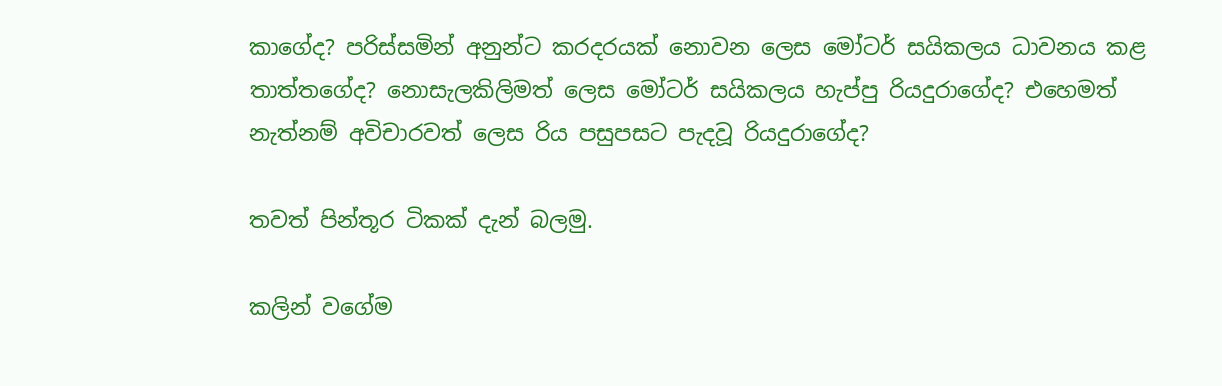කාගේද? පරිස්සමින් අනුන්ට කරදරයක් නොවන ලෙස මෝටර් සයිකලය ධාවනය කළ තාත්තගේද? නොසැලකිලිමත් ලෙස මෝටර් සයිකලය හැප්පු රියදුරාගේද? එහෙමත් නැත්නම් අවිචාරවත් ලෙස රිය පසුපසට පැදවූ රියදුරාගේද?

තවත් පින්තූර ටිකක් දැන් බලමු.

කලින් වගේම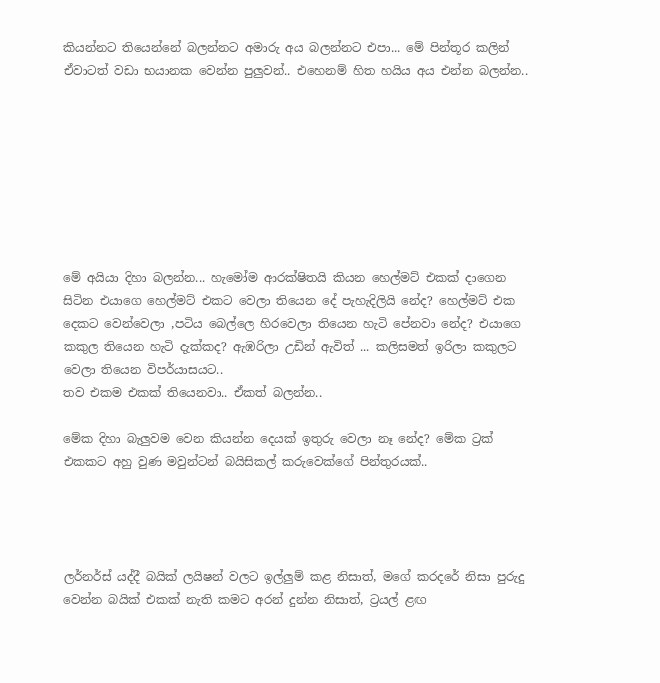කියන්නට තියෙන්නේ බලන්නට අමාරු අය බලන්නට එපා... මේ පින්තූර කලින් ඒවාටත් වඩා භයානක වෙන්න පුලුවන්.. එහෙනම් හිත හයිය අය එන්න බලන්න..








මේ අයියා දිහා බලන්න... හැමෝම ආරක්ෂිතයි කියන හෙල්මට් එකක් දාගෙන සිටින එයාගෙ හෙල්මට් එකට වෙලා තියෙන දේ පැහැදිලියි නේද? හෙල්මට් එක දෙකට වෙන්වෙලා ,පටිය බෙල්ලෙ හිරවෙලා තියෙන හැටි පේනවා නේද? එයාගෙ කකුල තියෙන හැටි දැක්කද? ඇඹරිලා උඩින් ඇවිත් ... කලිසමත් ඉරිලා කකුලට වෙලා තියෙන විපර්යාසයට..
තව එකම එකක් තියෙනවා.. ඒකත් බලන්න..

මේක දිහා බැලුවම වෙන කියන්න දෙයක් ඉතුරු වෙලා නෑ නේද? මේක ට්‍රක් එකකට අහු වුණ මවුන්ටන් බයිසිකල් කරුවෙක්ගේ පින්තුරයක්..




ලර්නර්ස් යද්දී බයික් ලයිෂන් වලට ඉල්ලුම් කළ නිසාත්, මගේ කරදරේ නිසා පුරුදු වෙන්න බයික් එකක් නැති කමට අරන් දුන්න නිසාත්, ට්‍රයල් ළඟ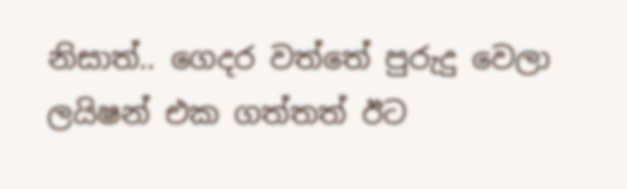නිසාත්.. ගෙදර වත්තේ පුරුදු වෙලා ලයිෂන් එක ගත්තත් ඊට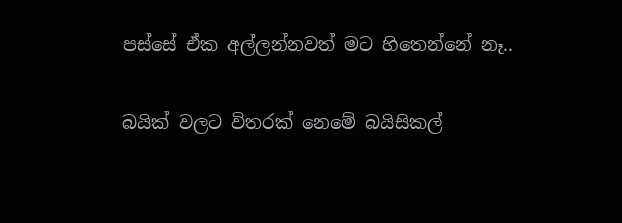පස්සේ ඒක අල්ලන්නවත් මට හිතෙන්නේ නෑ..

බයික් වලට විතරක් නෙමේ බයිසිකල්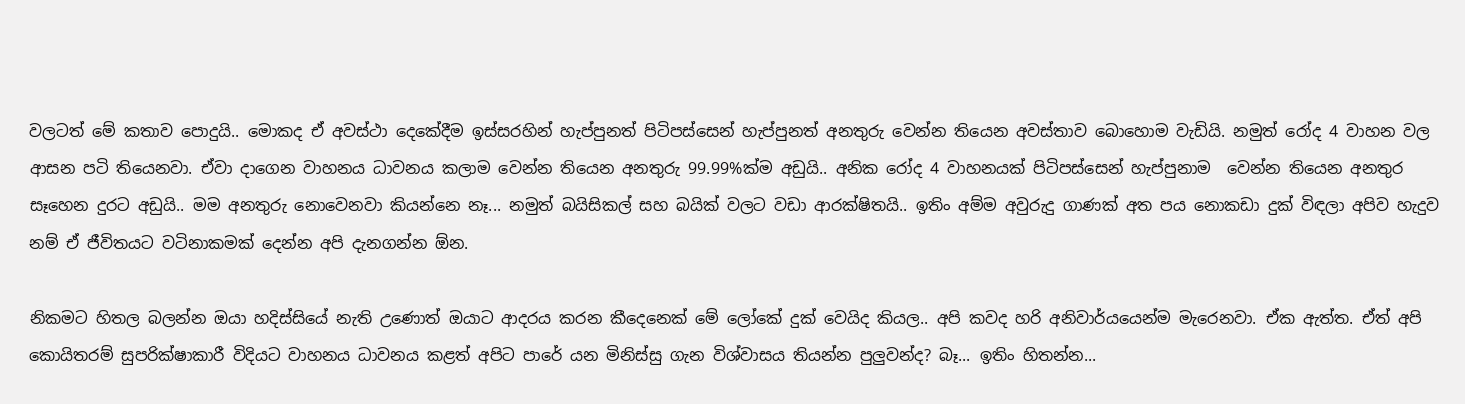වලටත් මේ කතාව පොදුයි.. මොකද ඒ අවස්ථා දෙකේදීම ඉස්සරහින් හැප්පුනත් පිටිපස්සෙන් හැප්පුනත් අනතුරු වෙන්න තියෙන අවස්තාව බොහොම වැඩියි. නමුත් රෝද 4 වාහන වල ආසන පටි තියෙනවා. ඒවා දාගෙන වාහනය ධාවනය කලාම වෙන්න තියෙන අනතුරු 99.99%ක්ම අඩුයි.. අනික රෝද 4 වාහනයක් පිටිපස්සෙන් හැප්පුනාම  වෙන්න තියෙන අනතුර සෑහෙන දුරට අඩුයි.. මම අනතුරු නොවෙනවා කියන්නෙ නෑ... නමුත් බයිසිකල් සහ බයික් වලට වඩා ආරක්ෂිතයි.. ඉතිං අම්ම අවුරුදු ගාණක් අත පය නොකඩා දුක් විඳලා අපිව හැදුව නම් ඒ ජීවිතයට වටිනාකමක් දෙන්න අපි දැනගන්න ඕන.

නිකමට හිතල බලන්න ඔයා හදිස්සියේ නැති උණොත් ඔයාට ආදරය කරන කීදෙනෙක් මේ ලෝකේ දුක් වෙයිද කියල.. අපි කවද හරි අනිවාර්යයෙන්ම මැරෙනවා. ඒක ඇත්ත. ඒත් අපි කොයිතරම් සුපරික්ෂාකාරී විදියට වාහනය ධාවනය කළත් අපිට පාරේ යන මිනිස්සු ගැන විශ්වාසය තියන්න පුලුවන්ද? බෑ... ඉතිං හිතන්න...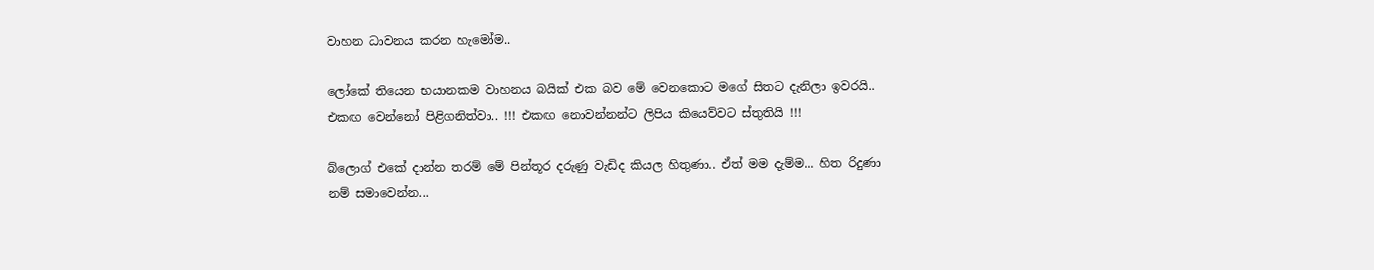වාහන ධාවනය කරන හැමෝම..

ලෝකේ තියෙන භයානකම වාහනය බයික් එක බව මේ වෙනකොට මගේ සිතට දැනිලා ඉවරයි.. එකඟ වෙන්නෝ පිළිගනිත්වා.. !!! එකඟ නොවන්නන්ට ලිපිය කියෙව්වට ස්තුතියි !!!

බ්ලොග් එකේ දාන්න තරම් මේ පින්තූර දරුණු වැඩිද කියල හිතුණා.. ඒත් මම දැම්ම... හිත රිදුණා නම් සමාවෙන්න...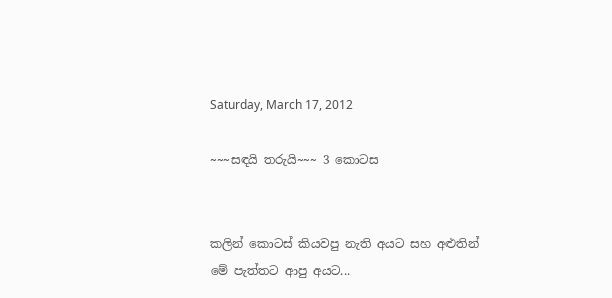Saturday, March 17, 2012

~~~සඳයි තරුයි~~~ 3 කොටස


කලින් කොටස් කියවපු නැති අයට සහ අළුතින් මේ පැත්තට ආපු අයට...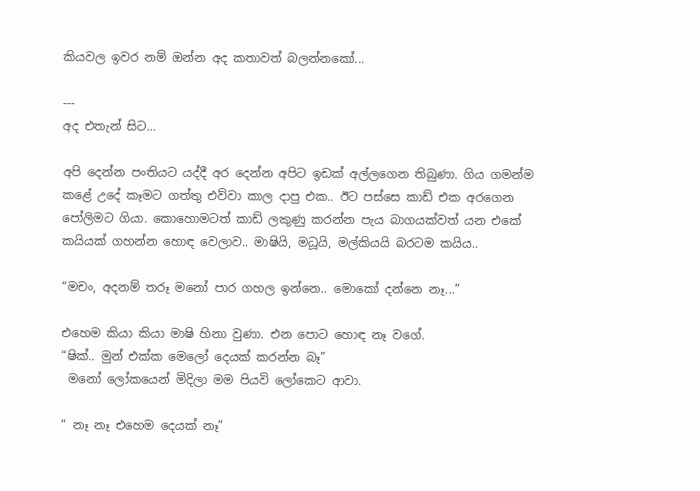කියවල ඉවර නම් ඔන්න අද කතාවත් බලන්නකෝ...

---
අද එතැන් සිට...

අපි දෙන්න පංතියට යද්දී අර දෙන්න අපිට ඉඩක් අල්ලගෙන තිබුණා. ගිය ගමන්ම කළේ උදේ කෑමට ගත්තු එව්වා කාල දාපු එක.. ඊට පස්සෙ කාඩ් එක අරගෙන පෝලිමට ගියා. කොහොමටත් කාඩ් ලකුණු කරන්න පැය බාගයක්වත් යන එකේ කයියක් ගහන්න හොඳ වෙලාව.. මාෂියි, මධූයි, මල්කියයි බරටම කයිය..

“මචං, අදනම් තරූ මනෝ පාර ගහල ඉන්නෙ.. මොකෝ දන්නෙ නෑ...”

එහෙම කියා කියා මාෂි හිනා වුණා. එන පොට හොඳ නෑ වගේ.
“ෂික්.. මුන් එක්ක මෙලෝ දෙයක් කරන්න බෑ”
 මනෝ ලෝකයෙන් මිදිලා මම පියවි ලෝකෙට ආවා.

“ නෑ නෑ එහෙම දෙයක් නෑ”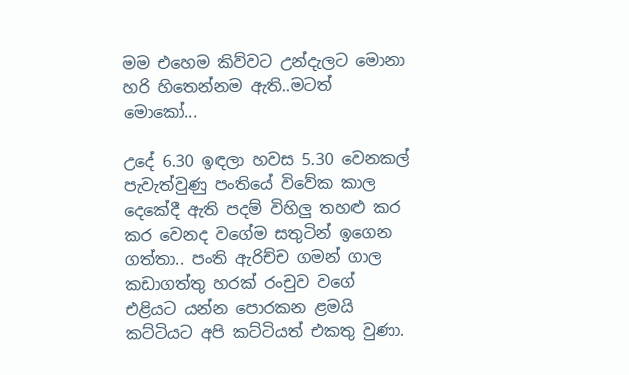මම එහෙම කිව්වට උන්දැලට මොනා හරි හිතෙන්නම ඇති..මටත් මොකෝ...

උදේ 6.30 ඉඳලා හවස 5.30 වෙනකල් පැවැත්වුණු පංතියේ විවේක කාල දෙකේදී ඇති පදම් විහිලු තහළු කර කර වෙනද වගේම සතුටින් ඉගෙන ගත්තා.. පංති ඇරිච්ච ගමන් ගාල කඩාගත්තු හරක් රංචුව වගේ එළියට යන්න පොරකන ළමයි කට්ටියට අපි කට්ටියත් එකතු වුණා.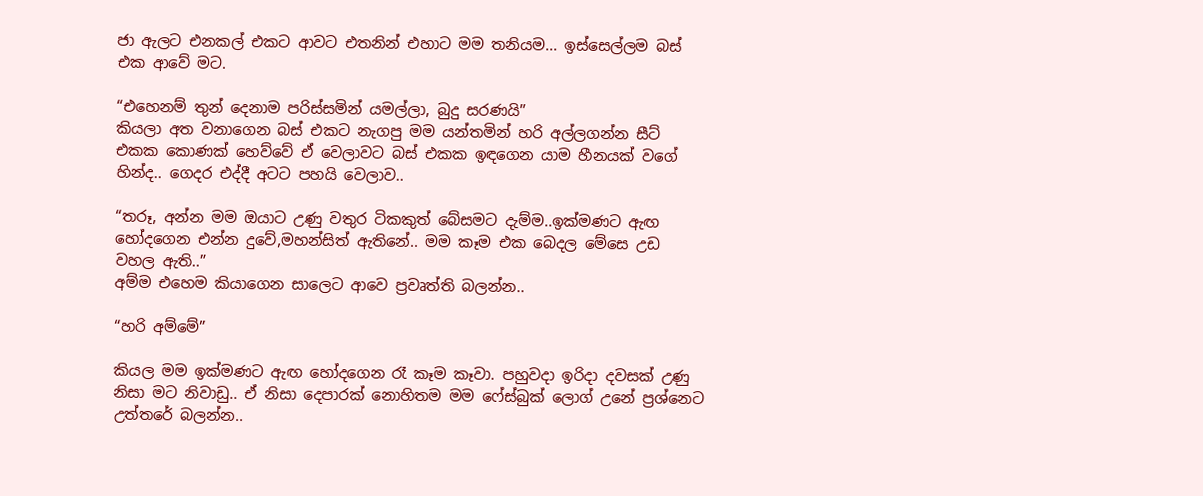ජා ඇලට එනකල් එකට ආවට එතනින් එහාට මම තනියම... ඉස්සෙල්ලම බස් එක ආවේ මට.

“එහෙනම් තුන් දෙනාම පරිස්සමින් යමල්ලා, බුදු සරණයි”
කියලා අත වනාගෙන බස් එකට නැගපු මම යන්තමින් හරි අල්ලගන්න සීට් එකක කොණක් හෙව්වේ ඒ වෙලාවට බස් එකක ඉඳගෙන යාම හීනයක් වගේ හින්ද.. ගෙදර එද්දී අටට පහයි වෙලාව..

“තරූ, අන්න මම ඔයාට උණු වතුර ටිකකුත් බේසමට දැම්ම..ඉක්මණට ඇඟ හෝදගෙන එන්න දුවේ,මහන්සිත් ඇතිනේ.. මම කෑම එක බෙදල මේසෙ උඩ වහල ඇති..”
අම්ම එහෙම කියාගෙන සාලෙට ආවෙ ප්‍රවෘත්ති බලන්න..

“හරි අම්මේ”

කියල මම ඉක්මණට ඇඟ හෝදගෙන රෑ කෑම කෑවා. පහුවදා ඉරිදා දවසක් උණු නිසා මට නිවාඩු.. ඒ නිසා දෙපාරක් නොහිතම මම ෆේස්බුක් ලොග් උනේ ප්‍රශ්නෙට උත්තරේ බලන්න..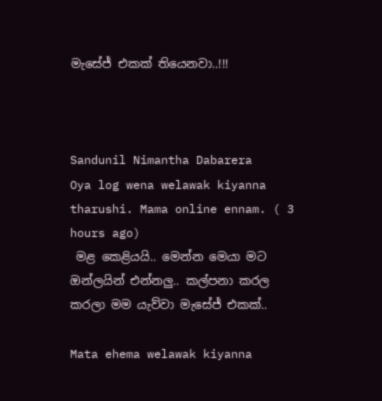මැසේජ් එකක් තියෙනවා..!!!



Sandunil Nimantha Dabarera
Oya log wena welawak kiyanna tharushi. Mama online ennam. ( 3 hours ago)
 මළ කෙළියයි.. මෙන්න මෙයා මට ඔන්ලයින් එන්නලු.. කල්පනා කරල කරලා මම යැව්වා මැසේජ් එකක්..

Mata ehema welawak kiyanna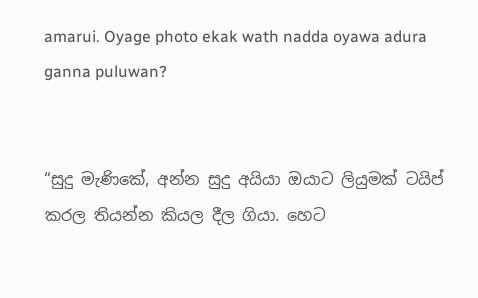amarui. Oyage photo ekak wath nadda oyawa adura ganna puluwan?


“සුදු මැණිකේ, අන්න සුදු අයියා ඔයාට ලියුමක් ටයිප් කරල තියන්න කියල දීල ගියා. හෙට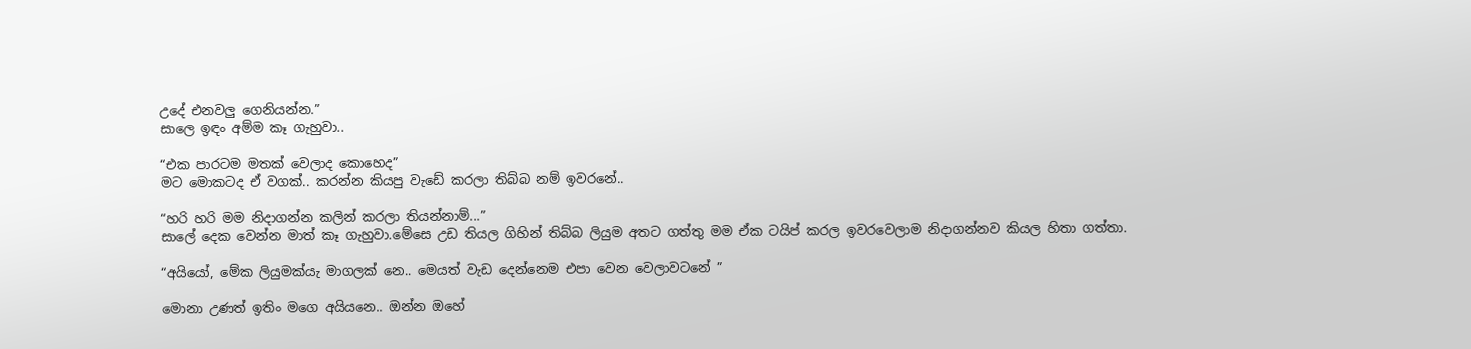උදේ එනවලු ගෙනියන්න.”
සාලෙ ඉඳං අම්ම කෑ ගැහුවා..

“එක පාරටම මතක් වෙලාද කොහෙද”
මට මොකටද ඒ වගක්.. කරන්න කියපු වැඩේ කරලා තිබ්බ නම් ඉවරනේ..

“හරි හරි මම නිදාගන්න කලින් කරලා තියන්නාම්...”
සාලේ දෙක වෙන්න මාත් කෑ ගැහුවා.මේසෙ උඩ තියල ගිහින් තිබ්බ ලියුම අතට ගත්තු මම ඒක ටයිප් කරල ඉවරවෙලාම නිදාගන්නව කියල හිතා ගත්තා.

“අයියෝ, මේක ලියුමක්යැ මාගලක් නෙ.. මෙයත් වැඩ දෙන්නෙම එපා වෙන වෙලාවටනේ ”

මොනා උණත් ඉතිං මගෙ අයියනෙ.. ඔන්න ඔහේ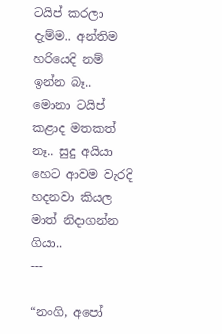ටයිප් කරලා දැම්ම.. අන්තිම හරියෙදි නම් ඉන්න බෑ.. මොනා ටයිප් කළාද මතකත් නෑ.. සුදු අයියා හෙට ආවම වැරදි හදනවා කියල මාත් නිදාගන්න ගියා..
---

“නංගි, අපෝ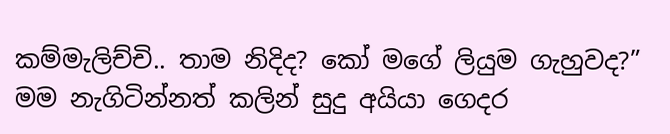කම්මැලිච්චි.. තාම නිදිද? කෝ මගේ ලියුම ගැහුවද?”
මම නැගිටින්නත් කලින් සුදු අයියා ගෙදර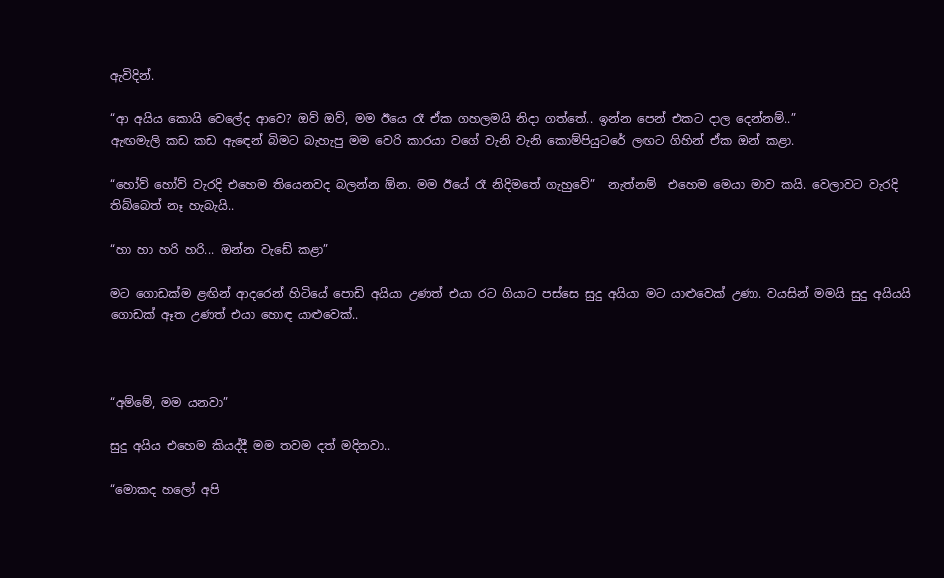ඇවිදින්.

“ආ අයිය කොයි වෙලේද ආවෙ? ඔව් ඔව්, මම ඊයෙ රෑ ඒක ගහලමයි නිදා ගත්තේ.. ඉන්න පෙන් එකට දාල දෙන්නම්..”
ඇඟමැලි කඩ කඩ ඇඳෙන් බිමට බැහැපු මම වෙරි කාරයා වගේ වැනි වැනි කොම්පියුටරේ ලඟට ගිහින් ඒක ඔන් කළා.

“හෝව් හෝව් වැරදි එහෙම තියෙනවද බලන්න ඕන. මම ඊයේ රෑ නිදිමතේ ගැහුවේ”  නැත්නම්  එහෙම මෙයා මාව කයි. වෙලාවට වැරදි තිබ්බෙත් නෑ හැබැයි..

“හා හා හරි හරි... ඔන්න වැඩේ කළා”

මට ගොඩක්ම ළඟින් ආදරෙන් හිටියේ පොඩි අයියා උණත් එයා රට ගියාට පස්සෙ සුදු අයියා මට යාළුවෙක් උණා. වයසින් මමයි සුදු අයියයි ගොඩක් ඈත උණත් එයා හොඳ යාළුවෙක්..



“අම්මේ, මම යනවා”

සුදු අයිය එහෙම කියද්දී මම තවම දත් මදිනවා..

“මොකද හලෝ අපි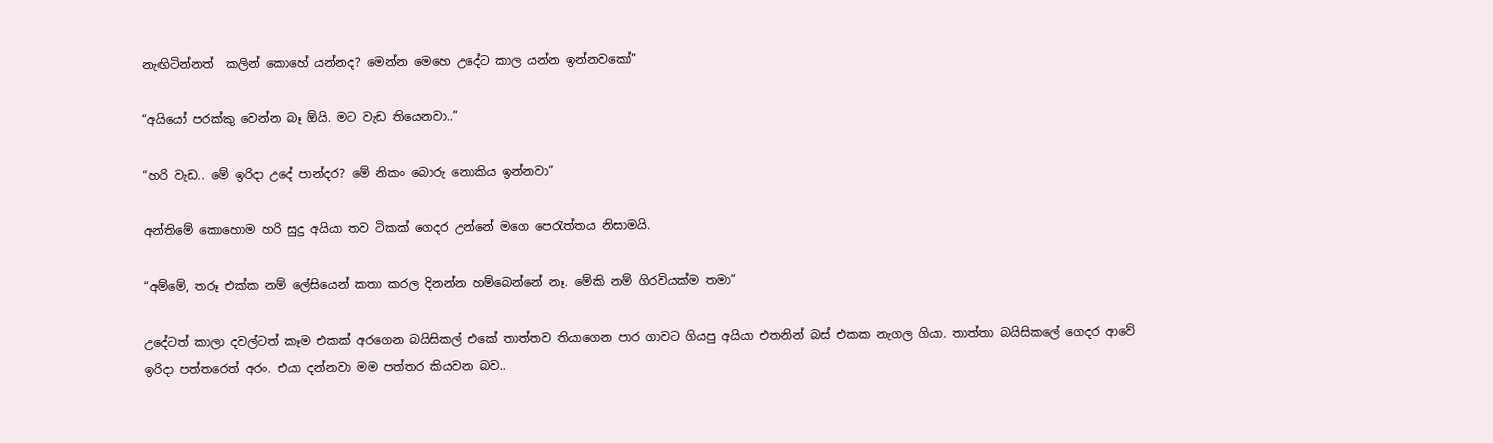නැඟිටින්නත්  කලින් කොහේ යන්නද? මෙන්න මෙහෙ උදේට කාල යන්න ඉන්නවකෝ”

“අයියෝ පරක්කු වෙන්න බෑ ඕයි. මට වැඩ තියෙනවා..”

“හරි වැඩ.. මේ ඉරිදා උදේ පාන්දර? මේ නිකං බොරු නොකිය ඉන්නවා”

අන්තිමේ කොහොම හරි සුදු අයියා තව ටිකක් ගෙදර උන්නේ මගෙ පෙරැත්තය නිසාමයි.

“අම්මේ, තරූ එක්ක නම් ලේසියෙන් කතා කරල දිනන්න හම්බෙන්නේ නෑ. මේකි නම් ගිරවියක්ම තමා”

උදේටත් කාලා දවල්ටත් කෑම එකක් අරගෙන බයිසිකල් එකේ තාත්තව තියාගෙන පාර ගාවට ගියපු අයියා එතනින් බස් එකක නැගල ගියා. තාත්තා බයිසිකලේ ගෙදර ආවේ ඉරිදා පත්තරෙත් අරං. එයා දන්නවා මම පත්තර කියවන බව..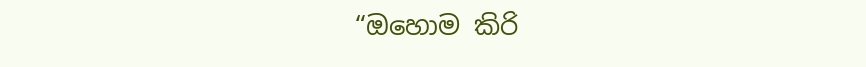“ඔහොම කිරි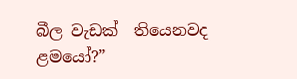බීල වැඩක්  තියෙනවද ළමයෝ?”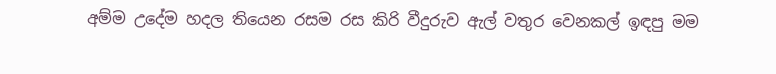අම්ම උදේම හදල තියෙන රසම රස කිරි වීදුරුව ඇල් වතුර වෙනකල් ඉඳපු මම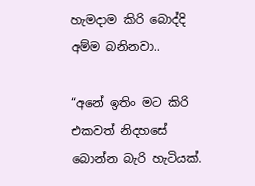හැමදාම කිරි බොද්දි අම්ම බනිනවා..

“අනේ ඉතිං මට කිරි එකවත් නිදහසේ බොන්න බැරි හැටියක්.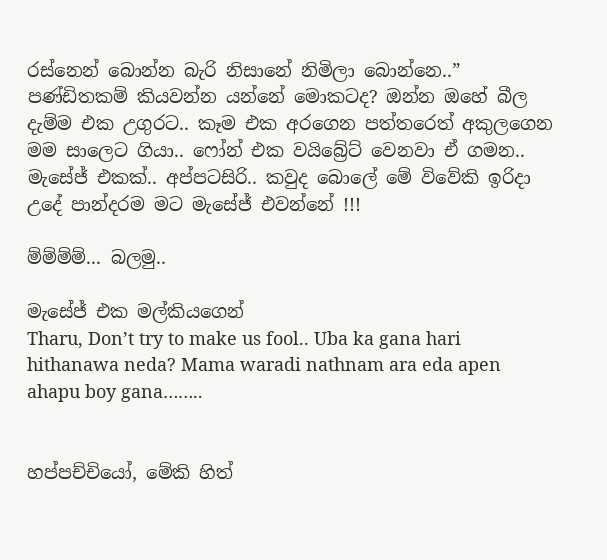රස්නෙන් බොන්න බැරි නිසානේ නිමිලා බොන්නෙ..”
පණ්ඩිතකම් කියවන්න යන්නේ මොකටද? ඔන්න ඔහේ බීල දැම්ම එක උගුරට.. කෑම එක අරගෙන පත්තරෙත් අකුලගෙන මම සාලෙට ගියා.. ෆෝන් එක වයිබ්‍රේට් වෙනවා ඒ ගමන..
මැසේජ් එකක්.. අප්පටසිරි.. කවුද බොලේ මේ විවේකි ඉරිදා උදේ පාන්දරම මට මැසේජ් එවන්නේ !!!

ම්ම්ම්ම්... බලමු..

මැසේජ් එක මල්කියගෙන්
Tharu, Don’t try to make us fool.. Uba ka gana hari hithanawa neda? Mama waradi nathnam ara eda apen ahapu boy gana……..


හප්පච්චියෝ, මේකි හිත්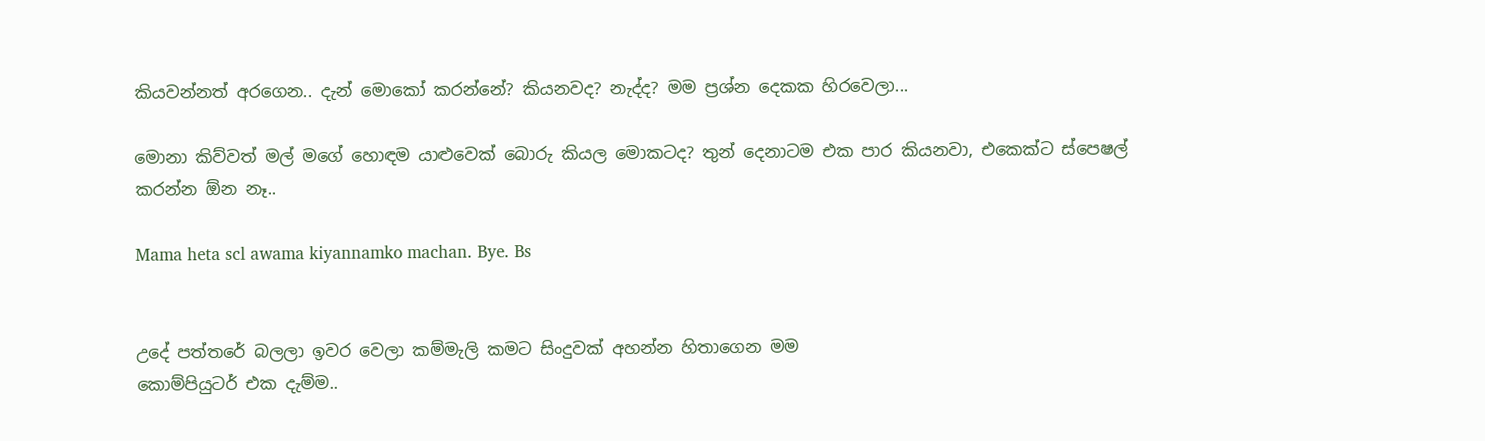කියවන්නත් අරගෙන.. දැන් මොකෝ කරන්නේ? කියනවද? නැද්ද? මම ප්‍රශ්න දෙකක හිරවෙලා...

මොනා කිව්වත් මල් මගේ හොඳම යාළුවෙක් බොරු කියල මොකටද? තුන් දෙනාටම එක පාර කියනවා, එකෙක්ට ස්පෙෂල් කරන්න ඕන නෑ..

Mama heta scl awama kiyannamko machan. Bye. Bs


උදේ පත්තරේ බලලා ඉවර වෙලා කම්මැලි කමට සිංදුවක් අහන්න හිතාගෙන මම
කොම්පියුටර් එක දැම්ම..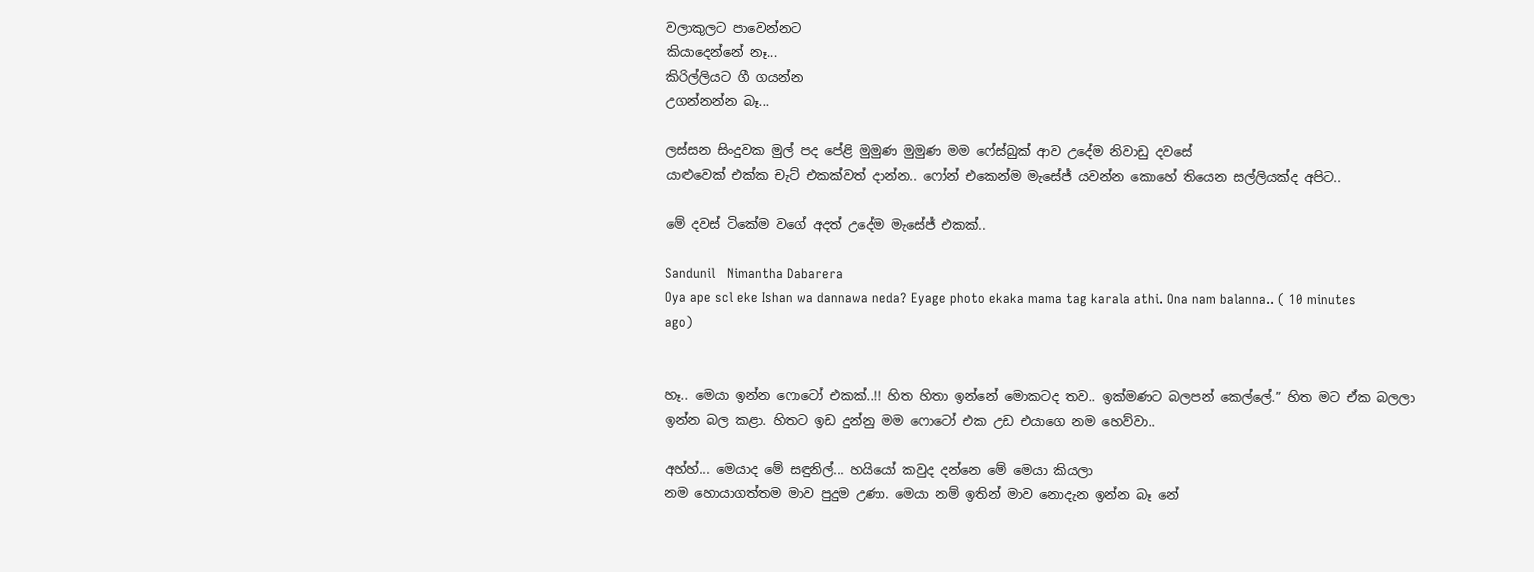වලාකුලට පාවෙන්නට
කියාදෙන්නේ නෑ...
කිරිල්ලියට ගී ගයන්න
උගන්නන්න බෑ...

ලස්සන සිංදුවක මුල් පද පේළි මුමුණ මුමුණ මම ෆේස්බුක් ආව උදේම නිවාඩු දවසේ
යාළුවෙක් එක්ක චැට් එකක්වත් දාන්න.. ෆෝන් එකෙන්ම මැසේජ් යවන්න කොහේ තියෙන සල්ලියක්ද අපිට..

මේ දවස් ටිකේම වගේ අදත් උදේම මැසේජ් එකක්..

Sandunil   Nimantha Dabarera
Oya ape scl eke Ishan wa dannawa neda? Eyage photo ekaka mama tag karala athi. Ona nam balanna.. ( 10 minutes ago)


හෑ.. මෙයා ඉන්න ෆොටෝ එකක්..!! හිත හිතා ඉන්නේ මොකටද තව.. ඉක්මණට බලපන් කෙල්ලේ.” හිත මට ඒක බලලා ඉන්න බල කළා. හිතට ඉඩ දුන්නු මම ෆොටෝ එක උඩ එයාගෙ නම හෙව්වා..

අහ්හ්... මෙයාද මේ සඳුනිල්... හයියෝ කවුද දන්නෙ මේ මෙයා කියලා
නම හොයාගත්තම මාව පුදුම උණා. මෙයා නම් ඉතින් මාව නොදැන ඉන්න බෑ නේ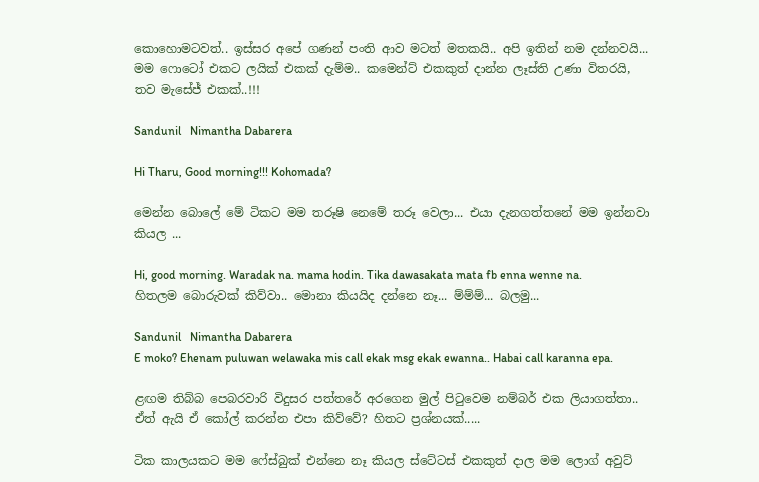කොහොමටවත්.. ඉස්සර අපේ ගණන් පංති ආව මටත් මතකයි.. අපි ඉතින් නම දන්නවයි...
මම ෆොටෝ එකට ලයික් එකක් දැම්ම.. කමෙන්ට් එකකුත් දාන්න ලෑස්ති උණා විතරයි, තව මැසේජ් එකක්..!!!

Sandunil   Nimantha Dabarera

Hi Tharu, Good morning!!! Kohomada?

මෙන්න බොලේ මේ ටිකට මම තරූෂි නෙමේ තරූ වෙලා... එයා දැනගත්තනේ මම ඉන්නවා කියල ...

Hi, good morning. Waradak na. mama hodin. Tika dawasakata mata fb enna wenne na.
හිතලම බොරුවක් කිව්වා.. මොනා කියයිද දන්නෙ නෑ... ම්ම්ම්... බලමු...

Sandunil   Nimantha Dabarera
E moko? Ehenam puluwan welawaka mis call ekak msg ekak ewanna.. Habai call karanna epa.

ළඟම තිබ්බ පෙබරවාරි විදුසර පත්තරේ අරගෙන මුල් පිටුවෙම නම්බර් එක ලියාගත්තා.. ඒත් ඇයි ඒ කෝල් කරන්න එපා කිව්වේ? හිතට ප්‍රශ්නයක්.....

ටික කාලයකට මම ෆේස්බුක් එන්නෙ නෑ කියල ස්ටේටස් එකකුත් දාල මම ලොග් අවුට්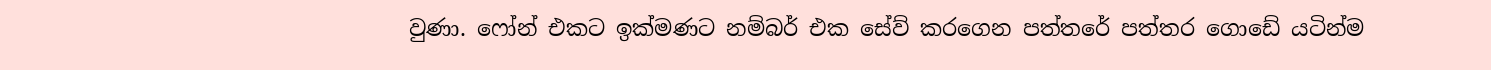වුණා. ෆෝන් එකට ඉක්මණට නම්බර් එක සේව් කරගෙන පත්තරේ පත්තර ගොඩේ යටින්ම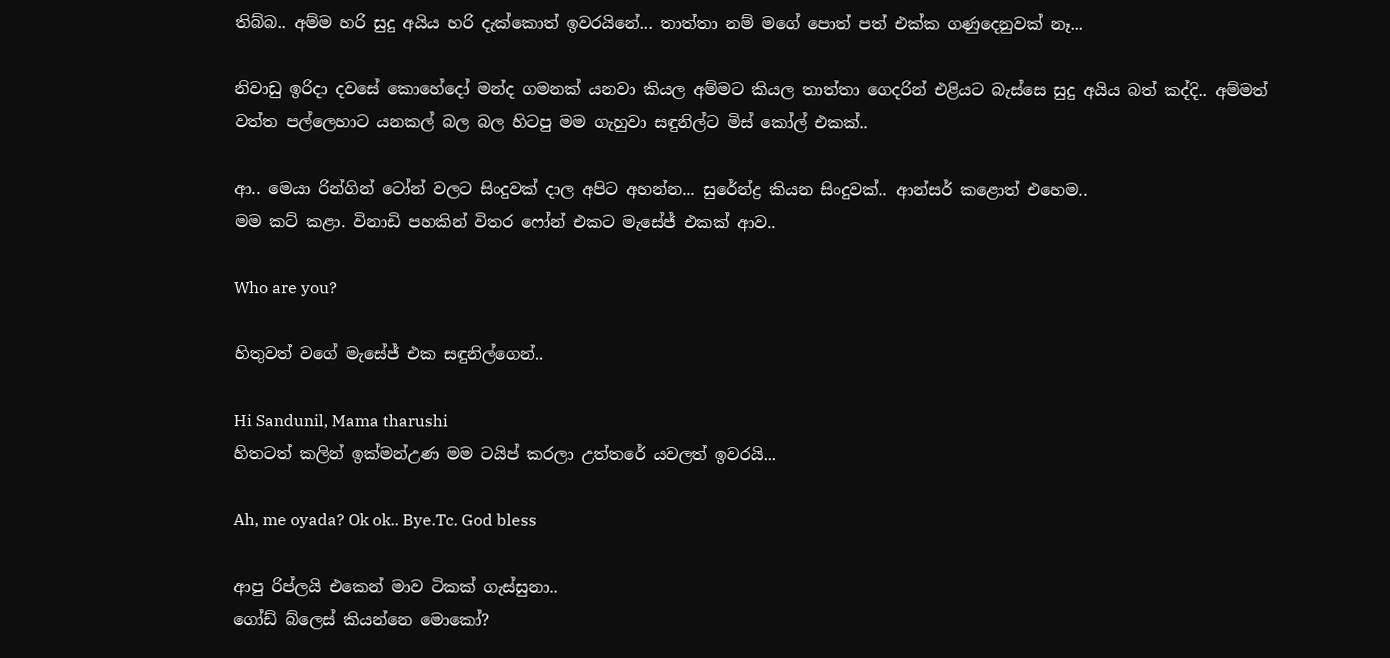තිබ්බ.. අම්ම හරි සුදු අයිය හරි දැක්කොත් ඉවරයිනේ... තාත්තා නම් මගේ පොත් පත් එක්ක ගණුදෙනුවක් නෑ...

නිවාඩු ඉරිදා දවසේ කොහේදෝ මන්ද ගමනක් යනවා කියල අම්මට කියල තාත්තා ගෙදරින් එළියට බැස්සෙ සුදු අයිය බත් කද්දි.. අම්මත් වත්ත පල්ලෙහාට යනකල් බල බල හිටපු මම ගැහුවා සඳුනිල්ට මිස් කෝල් එකක්..

ආ.. මෙයා රින්ගින් ටෝන් වලට සිංදුවක් දාල අපිට අහන්න... සුරේන්ද්‍ර කියන සිංදුවක්.. ආන්සර් කළොත් එහෙම..
මම කට් කළා. විනාඩි පහකින් විතර ෆෝන් එකට මැසේජ් එකක් ආව..

Who are you?

හිතුවත් වගේ මැසේජ් එක සඳුනිල්ගෙන්..

Hi Sandunil, Mama tharushi
හිතටත් කලින් ඉක්මන්උණ මම ටයිප් කරලා උත්තරේ යවලත් ඉවරයි...

Ah, me oyada? Ok ok.. Bye.Tc. God bless

ආපු රිප්ලයි එකෙන් මාව ටිකක් ගැස්සුනා..
ගෝඩ් බ්ලෙස් කියන්නෙ මොකෝ?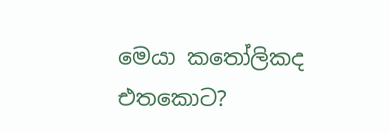මෙයා කතෝලිකද එතකොට?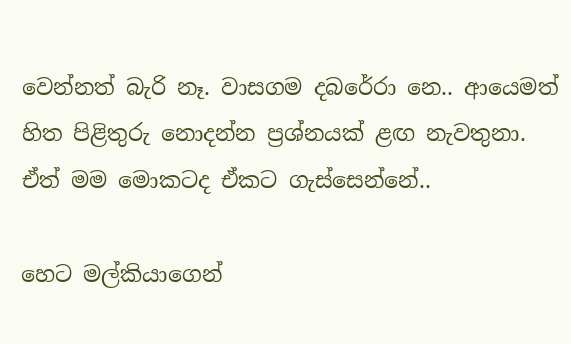වෙන්නත් බැරි නෑ. වාසගම දබරේරා නෙ.. ආයෙමත් හිත පිළිතුරු නොදන්න ප්‍රශ්නයක් ළඟ නැවතුනා. ඒත් මම මොකටද ඒකට ගැස්සෙන්නේ..

හෙට මල්කියාගෙන්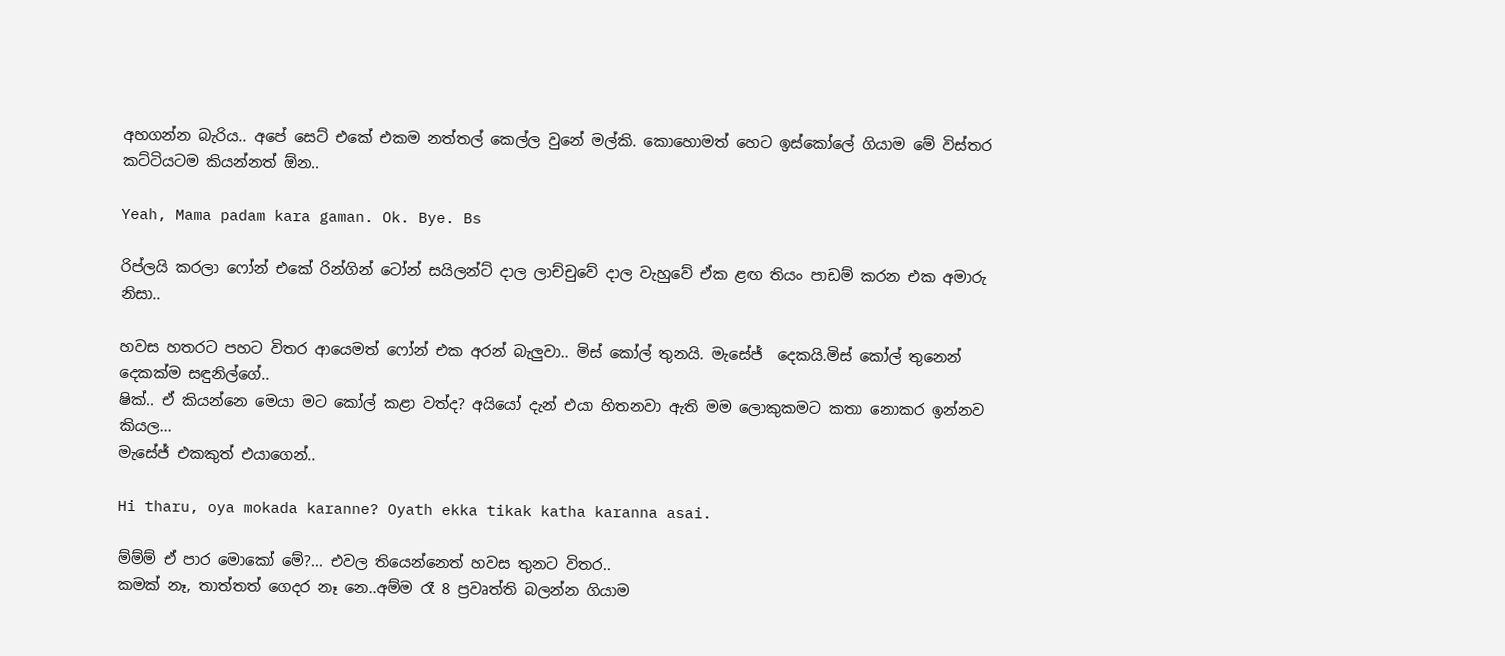අහගන්න බැරිය.. අපේ සෙට් එකේ එකම නත්තල් කෙල්ල වුනේ මල්කි. කොහොමත් හෙට ඉස්කෝලේ ගියාම මේ විස්තර කට්ටියටම කියන්නත් ඕන..

Yeah, Mama padam kara gaman. Ok. Bye. Bs

රිප්ලයි කරලා ෆෝන් එකේ රින්ගින් ටෝන් සයිලන්ට් දාල ලාච්චුවේ දාල වැහුවේ ඒක ළඟ තියං පාඩම් කරන එක අමාරු නිසා..

හවස හතරට පහට විතර ආයෙමත් ෆෝන් එක අරන් බැලුවා.. මිස් කෝල් තුනයි. මැසේජ්  දෙකයි.මිස් කෝල් තුනෙන් දෙකක්ම සඳුනිල්ගේ..
ෂික්.. ඒ කියන්නෙ මෙයා මට කෝල් කළා වත්ද? අයියෝ දැන් එයා හිතනවා ඇති මම ලොකුකමට කතා නොකර ඉන්නව කියල...
මැසේජ් එකකුත් එයාගෙන්..

Hi tharu, oya mokada karanne? Oyath ekka tikak katha karanna asai.

ම්ම්ම් ඒ පාර මොකෝ මේ?... එවල තියෙන්නෙත් හවස තුනට විතර..
කමක් නෑ, තාත්තත් ගෙදර නෑ නෙ..අම්ම රෑ 8 ප්‍රවෘත්ති බලන්න ගියාම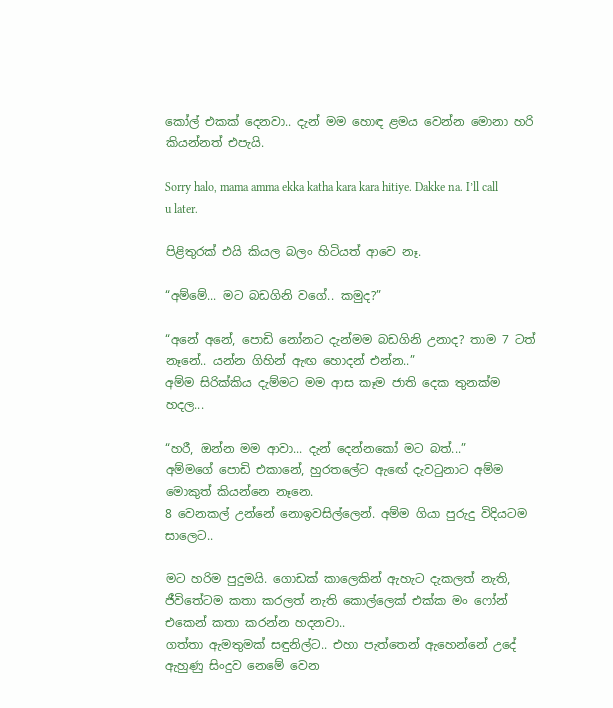කෝල් එකක් දෙනවා.. දැන් මම හොඳ ළමය වෙන්න මොනා හරි කියන්නත් එපැයි.

Sorry halo, mama amma ekka katha kara kara hitiye. Dakke na. I’ll call u later.

පිළිතුරක් එයි කියල බලං හිටියත් ආවෙ නෑ.

“අම්මේ... මට බඩගිනි වගේ.. කමුද?”

“අනේ අනේ, පොඩි නෝනට දැන්මම බඩගිනි උනාද? තාම 7 ටත් නෑනේ.. යන්න ගිහින් ඇඟ හොදන් එන්න..”
අම්ම සිරික්කිය දැම්මට මම ආස කෑම ජාති දෙක තුනක්ම හදල...

“හරී, ඔන්න මම ආවා... දැන් දෙන්නකෝ මට බත්...”
අම්මගේ පොඩි එකානේ, හුරතලේට ඇඟේ දැවටුනාට අම්ම මොකුත් කියන්නෙ නෑනෙ.
8 වෙනකල් උන්නේ නොඉවසිල්ලෙන්. අම්ම ගියා පුරුදු විදියටම සාලෙට..

මට හරිම පුදුමයි. ගොඩක් කාලෙකින් ඇහැට දැකලත් නැති, ජීවිතේටම කතා කරලත් නැති කොල්ලෙක් එක්ක මං ෆෝන් එකෙන් කතා කරන්න හදනවා..
ගත්තා ඇමතුමක් සඳුනිල්ට.. එහා පැත්තෙන් ඇහෙන්නේ උදේ ඇහුණු සිංදුව නෙමේ වෙන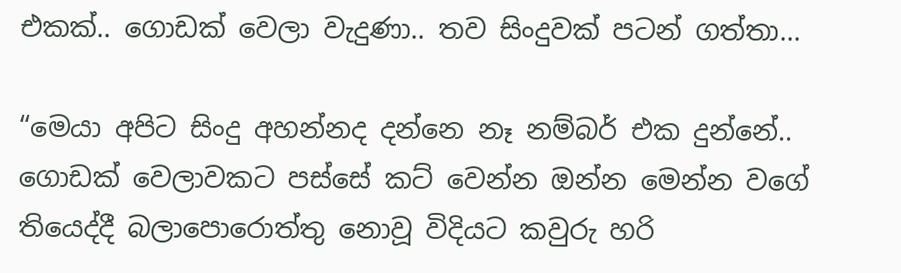එකක්.. ගොඩක් වෙලා වැදුණා.. තව සිංදුවක් පටන් ගත්තා...

“මෙයා අපිට සිංදු අහන්නද දන්නෙ නෑ නම්බර් එක දුන්නේ..
ගොඩක් වෙලාවකට පස්සේ කට් වෙන්න ඔන්න මෙන්න වගේ තියෙද්දී බලාපොරොත්තු නොවූ විදියට කවුරු හරි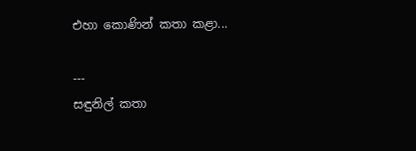එහා කොණින් කතා කළා...

---
සඳුනිල් කතා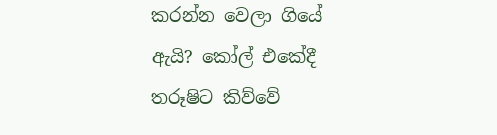කරන්න වෙලා ගියේ ඇයි? කෝල් එකේදී තරූෂිට කිව්වේ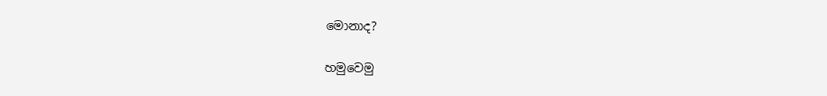මොනාද?

හමුවෙමු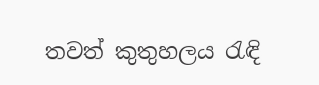තවත් කුතුහලය රැඳි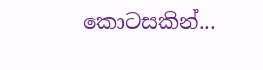කොටසකින්...